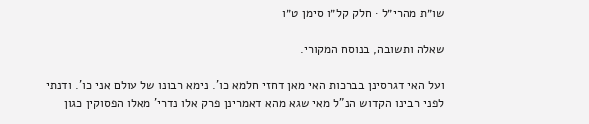שו״ת מהרי״ל · חלק קל״ו סימן ט״ו

שאלה ותשובה, בנוסח המקורי.

ועל האי דגרסינן בברכות האי מאן דחזי חלמא כו'. נימא רבונו של עולם אני כו'. ודנתי לפני רבינו הקדוש הנ"ל מאי שגא מהא דאמרינן פרק אלו נדרי' מאלו הפסוקין כגון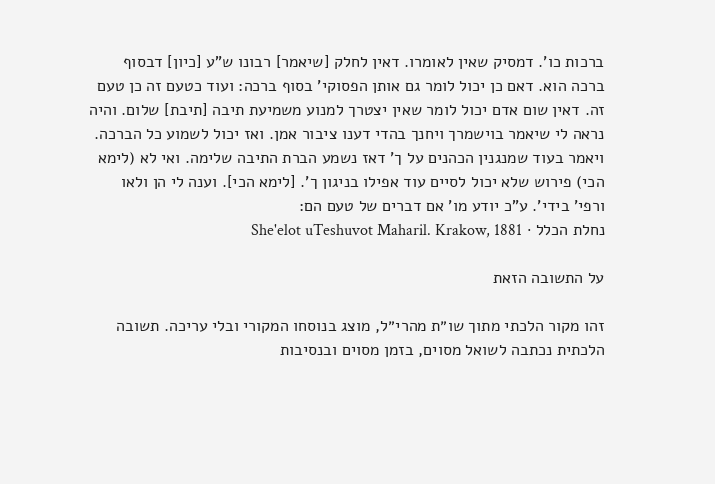ברכות כו'. דמסיק שאין לאומרו. דאין לחלק [שיאמר] רבונו ש"ע [כיון] דבסוף ברכה הוא. דאם כן יכול לומר גם אותן הפסוקי' בסוף ברכה: ועוד כטעם זה כן טעם זה. דאין שום אדם יכול לומר שאין יצטרך למנוע משמיעת תיבה [תיבת] שלום. והיה נראה לי שיאמר בוישמרך ויחנך בהדי דענו ציבור אמן. ואז יכול לשמוע כל הברכה. ויאמר בעוד שמנגנין הכהנים על ך' דאז נשמע הברת התיבה שלימה. ואי לא (לימא הכי) פירוש שלא יכול לסיים עוד אפילו בניגון ך'. [לימא הכי]. וענה לי הן ולאו ורפי' בידי'. ע"כ יודע מו' אם דברים של טעם הם:
נחלת הכלל · She'elot uTeshuvot Maharil. Krakow, 1881

על התשובה הזאת

זהו מקור הלכתי מתוך שו״ת מהרי״ל, מוצג בנוסחו המקורי ובלי עריכה. תשובה הלכתית נכתבה לשואל מסוים, בזמן מסוים ובנסיבות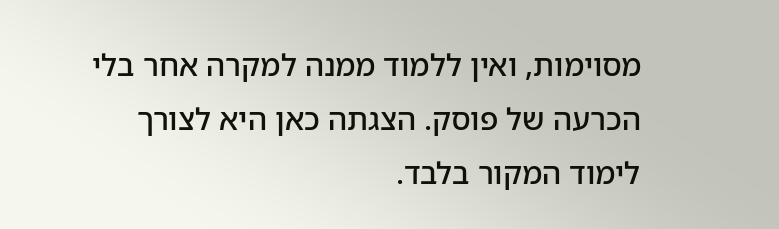מסוימות, ואין ללמוד ממנה למקרה אחר בלי הכרעה של פוסק. הצגתה כאן היא לצורך לימוד המקור בלבד.